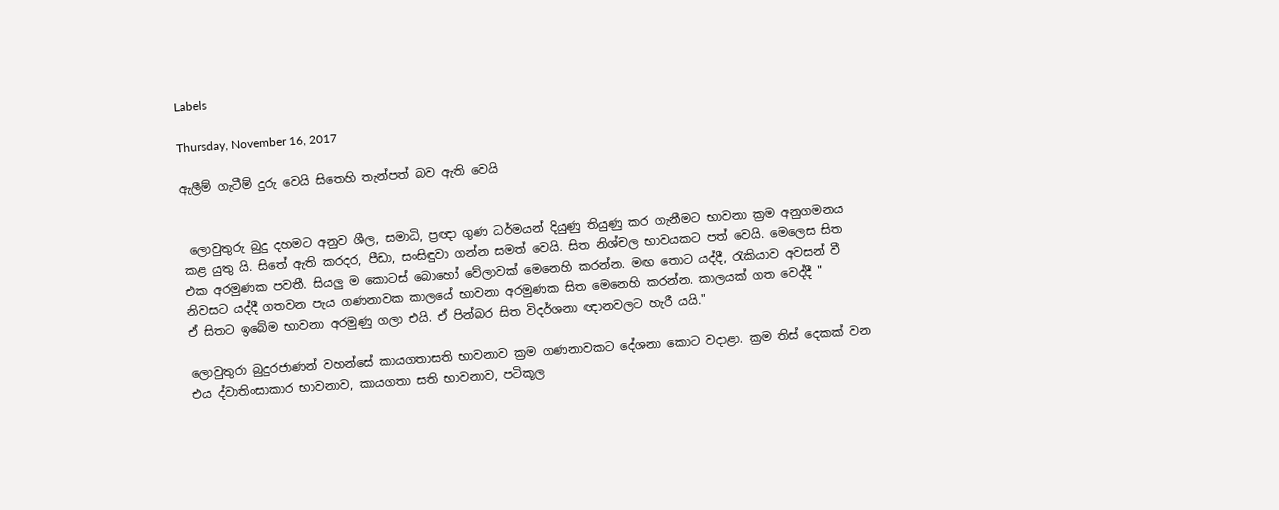Labels

Thursday, November 16, 2017

ඇලීම් ගැටීම් දුරු වෙයි සිතෙහි තැන්පත් බව ඇති වෙයි


 ලොවුතුරු බුදු දහමට අනුව ශීල, සමාධි, ප්‍රඥා ගුණ ධර්මයන් දියුණු තියුණු කර ගැනීමට භාවනා ක්‍රම අනුගමනය කළ යුතු යි. සිතේ ඇති කරදර, පීඩා, සංසිඳුවා ගන්න සමත් වෙයි. සිත නිශ්චල භාවයකට පත් වෙයි. මෙලෙස සිත එක අරමුණක පවතී. සියලු ම කොටස් බොහෝ වේලාවක් මෙනෙහි කරන්න. මඟ තොට යද්දී, රැකියාව අවසන් වී නිවසට යද්දී ගතවන පැය ගණනාවක කාලයේ භාවනා අරමුණක සිත මෙනෙහි කරන්න. කාලයක් ගත වෙද්දී "
ඒ සිතට ඉබේම භාවනා අරමුණු ගලා එයි. ඒ පින්බර සිත විදර්ශනා ඥානවලට හැරී යයි."

ලොවුතුරා බුදුරජාණන් වහන්සේ කායගතාසති භාවනාව ක්‍රම ගණනාවකට දේශනා කොට වදාළා. ක්‍රම තිස් දෙකක් වන එය ද්වාතිංසාකාර භාවනාව, කායගතා සති භාවනාව, පටිකූල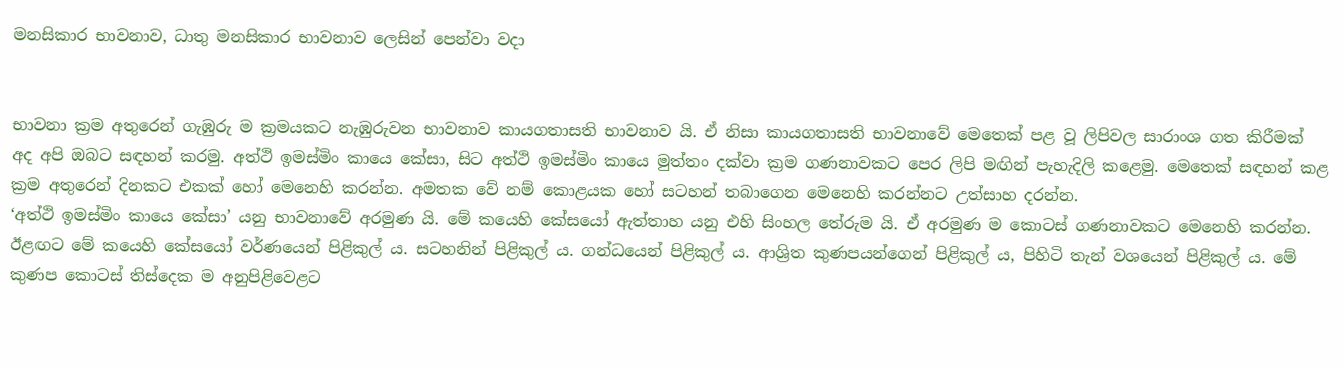මනසිකාර භාවනාව, ධාතු මනසිකාර භාවනාව ලෙසින් පෙන්වා වදා


භාවනා ක්‍රම අතුරෙන් ගැඹුරු ම ක්‍රමයකට නැඹුරුවන භාවනාව කායගතාසති භාවනාව යි. ඒ නිසා කායගතාසති භාවනාවේ මෙතෙක් පළ වූ ලිපිවල සාරාංශ ගත කිරීමක් අද අපි ඔබට සඳහන් කරමු. අත්ථි ඉමස්මිං කායෙ කේසා, සිට අත්ථි ඉමස්මිං කායෙ මුත්තං දක්වා ක්‍රම ගණනාවකට පෙර ලිපි මඟින් පැහැදිලි කළෙමු. මෙතෙක් සඳහන් කළ ක්‍රම අතුරෙන් දිනකට එකක් හෝ මෙනෙහි කරන්න. අමතක වේ නම් කොළයක හෝ සටහන් තබාගෙන මෙනෙහි කරන්නට උත්සාහ දරන්න.
‘අත්ථි ඉමස්මිං කායෙ කේසා’ යනු භාවනාවේ අරමුණ යි. මේ කයෙහි කේසයෝ ඇත්තාහ යනු එහි සිංහල තේරුම යි. ඒ අරමුණ ම කොටස් ගණනාවකට මෙනෙහි කරන්න. ඊළඟට මේ කයෙහි කේසයෝ වර්ණයෙන් පිළිකුල් ය. සටහනින් පිළිකුල් ය. ගන්ධයෙන් පිළිකුල් ය. ආශ්‍රිත කුණපයන්ගෙන් පිළිකුල් ය, පිහිටි තැන් වශයෙන් පිළිකුල් ය. මේ කුණප කොටස් තිස්දෙක ම අනුපිළිවෙළට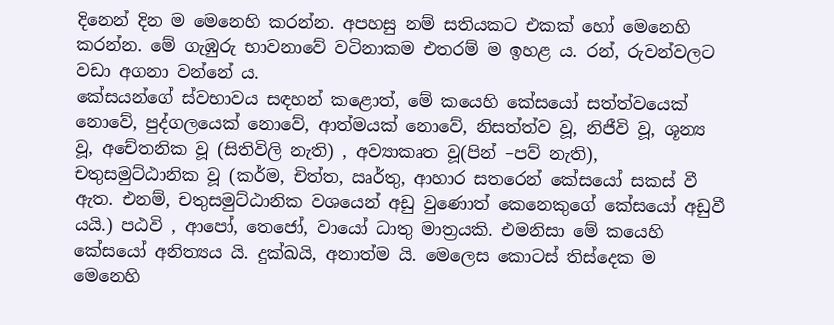දිනෙන් දින ම මෙනෙහි කරන්න. අපහසු නම් සතියකට එකක් හෝ මෙනෙහි කරන්න. මේ ගැඹුරු භාවනාවේ වටිනාකම එතරම් ම ඉහළ ය. රන්, රුවන්වලට වඩා අගනා වන්නේ ය.
කේසයන්ගේ ස්වභාවය සඳහන් කළොත්, මේ කයෙහි කේසයෝ සත්ත්වයෙක් නොවේ, පුද්ගලයෙක් නොවේ, ආත්මයක් නොවේ, නිසත්ත්ව වූ, නිජීවි වූ, ශූන්‍ය වූ, අචේතනික වූ (සිතිවිලි නැති) , අව්‍යාකෘත වූ(පින් –පව් නැති), චතුසමුට්ඨානික වූ (කර්ම, චිත්ත, ඍර්තු, ආහාර සතරෙන් කේසයෝ සකස් වී ඇත. එනම්, චතුසමුට්ඨානික වශයෙන් අඩු වුණොත් කෙනෙකුගේ කේසයෝ අඩුවී යයි.) පඨවි , ආපෝ, තෙජෝ, වායෝ ධාතු මාත්‍රයකි. එමනිසා මේ කයෙහි කේසයෝ අනිත්‍යය යි. දුක්ඛයි, අනාත්ම යි. මෙලෙස කොටස් තිස්දෙක ම මෙනෙහි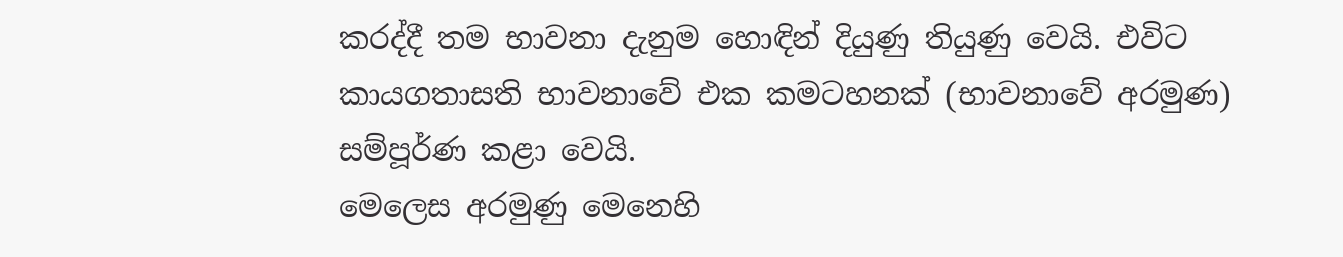කරද්දී තම භාවනා දැනුම හොඳින් දියුණු තියුණු වෙයි. එවිට කායගතාසති භාවනාවේ එක කමටහනක් (භාවනාවේ අරමුණ) සම්පූර්ණ කළා වෙයි.
මෙලෙස අරමුණු මෙනෙහි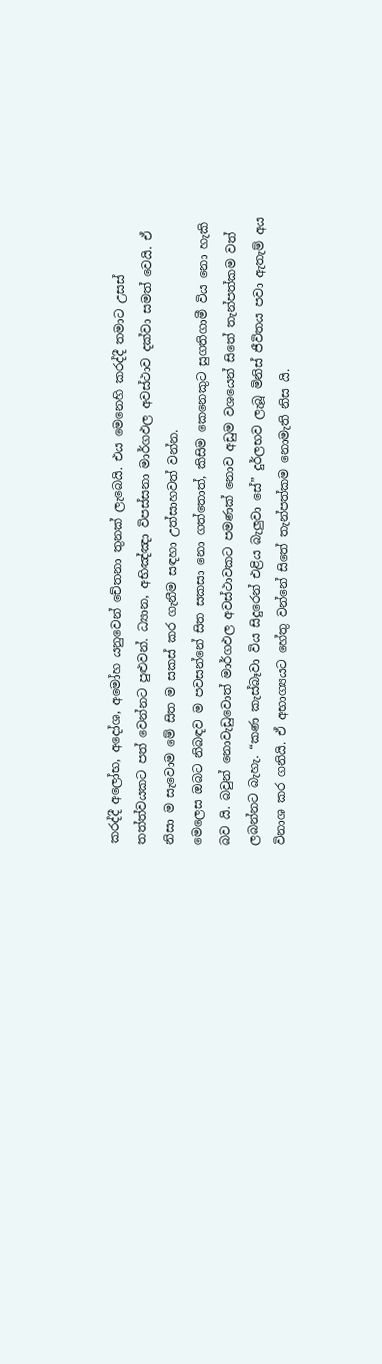කරද්දී අලෝභ, අදෝශ, අමෝහ යනුවෙන් චේතනා තුනක් ලැබෙයි. එය මෙනෙහි කරද්දී තමාට උසස් තත්ත්වයකට පත් වෙන්නට පුළුවන්. ධ්‍යාන, අභිඤ්ඤා විපස්සනා මාර්ගඵල අවස්ථාව දක්වා සමත් වෙයි. ඒ නිසා ම සැවොම මේ සිත ම සකස් කර ගැනීම සඳහා උත්සාහවත් වන්න.
මෙලෙස ඔබට නිබඳව ම පවසන්නේ සිත සකසා නො ගත්තොත්, කිසිම කෙනෙකුට සුගතිගාමී විය නො හැකි බව යි. බවුන් නොවැඩුවොත් මාර්ගඵල අවස්ථාවකට පමණක් නොව අඩුම වශයෙන් සිතේ තැන්පත්කම වත් ලබන්නට බැහැ. “කණ කැස්බෑවා විය සිදුරෙන් එළිය බැලුවා සේ” දුර්ලභව ලැබූ මිනිස් ජීවිතය පවා ඇතැම් අය විනාශ කර ගනියි. ඒ අභාග්‍යයට හේතු වන්නේ සිතේ තැන්පත්කම නොමැති නිස යි.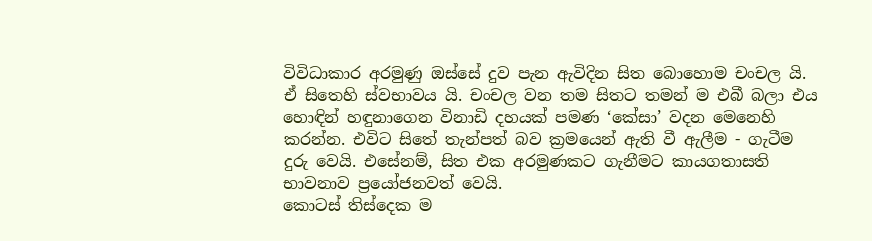විවිධාකාර අරමුණු ඔස්සේ දුව පැන ඇවිදින සිත බොහොම චංචල යි. ඒ සිතෙහි ස්වභාවය යි. චංචල වන තම සිතට තමන් ම එබී බලා එය හොඳින් හඳුනාගෙන විනාඩි දහයක් පමණ ‘කේසා’ වදන මෙනෙහි කරන්න. එවිට සිතේ තැන්පත් බව ක්‍රමයෙන් ඇති වී ඇලීම - ගැටීම දුරු වෙයි. එසේනම්, සිත එක අරමුණකට ගැනීමට කායගතාසති භාවනාව ප්‍රයෝජනවත් වෙයි.
කොටස් තිස්දෙක ම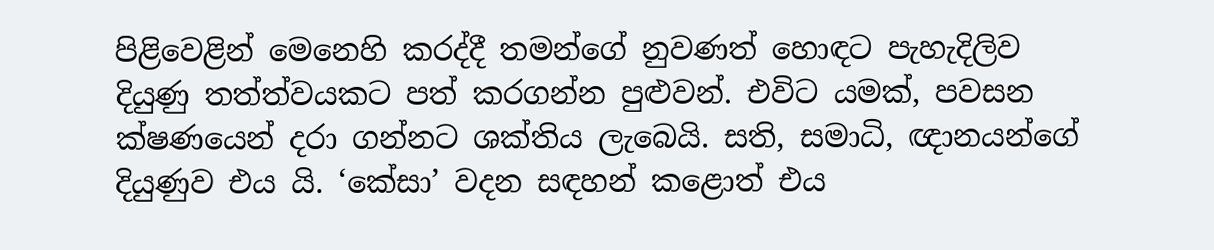පිළිවෙළින් මෙනෙහි කරද්දී තමන්ගේ නුවණත් හොඳට පැහැදිලිව දියුණු තත්ත්වයකට පත් කරගන්න පුළුවන්. එවිට යමක්, පවසන ක්ෂණයෙන් දරා ගන්නට ශක්තිය ලැබෙයි. සති, සමාධි, ඥානයන්ගේ දියුණුව එය යි. ‘කේසා’ වදන සඳහන් කළොත් එය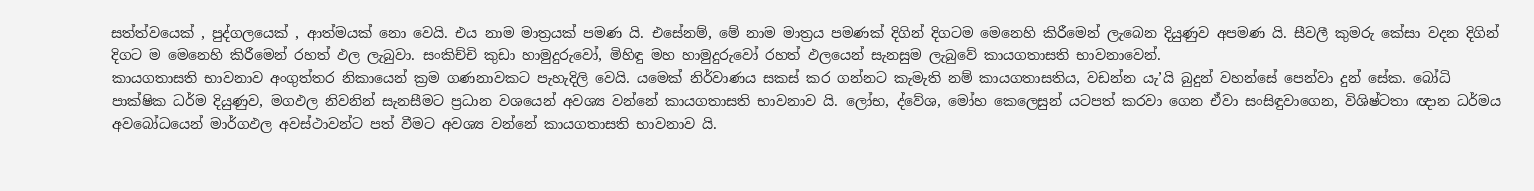සත්ත්වයෙක් , පුද්ගලයෙක් , ආත්මයක් නො වෙයි. එය නාම මාත්‍රයක් පමණ යි. එසේනම්, මේ නාම මාත්‍රය පමණක් දිගින් දිගටම මෙනෙහි කිරීමෙන් ලැබෙන දියුණුව අපමණ යි. සීවලී කුමරු කේසා වදන දිගින් දිගට ම මෙනෙහි කිරීමෙන් රහත් ඵල ලැබුවා. සංකිච්චි කුඩා හාමුදුරුවෝ, මිහිඳු මහ හාමුදුරුවෝ රහත් ඵලයෙන් සැනසුම ලැබුවේ කායගතාසති භාවනාවෙන්.
කායගතාසති භාවනාව අංගුත්තර නිකායෙන් ක්‍රම ගණනාවකට පැහැදිලි වෙයි. යමෙක් නිර්වාණය සකස් කර ගන්නට කැමැති නම් කායගතාසතිය, වඩන්න යැ’යි බුදුන් වහන්සේ පෙන්වා දුන් සේක. බෝධි පාක්ෂික ධර්ම දියුණුව, මගඵල නිවනින් සැනසීමට ප්‍රධාන වශයෙන් අවශ්‍ය වන්නේ කායගතාසති භාවනාව යි. ලෝභ, ද්වේශ, මෝහ කෙලෙසුන් යටපත් කරවා ගෙන ඒවා සංසිඳුවාගෙන, විශිෂ්ටතා ඥාන ධර්මය අවබෝධයෙන් මාර්ගඵල අවස්ථාවන්ට පත් වීමට අවශ්‍ය වන්නේ කායගතාසති භාවනාව යි.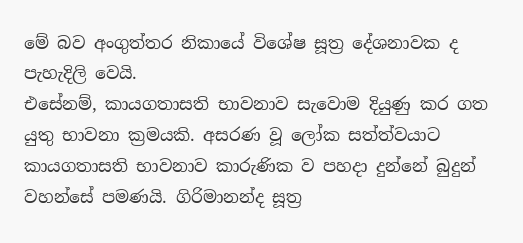මේ බව අංගුත්තර නිකායේ විශේෂ සූත්‍ර දේශනාවක ද පැහැදිලි වෙයි.
එසේනම්, කායගතාසති භාවනාව සැවොම දියුණු කර ගත යුතු භාවනා ක්‍රමයකි. අසරණ වූ ලෝක සත්ත්වයාට කායගතාසති භාවනාව කාරුණික ව පහදා දුන්නේ බුදුන් වහන්සේ පමණයි. ගිරිමානන්ද සූත්‍ර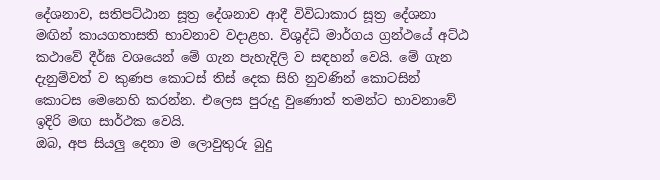දේශනාව, සතිපට්ඨාන සූත්‍ර දේශනාව ආදී විවිධාකාර සූත්‍ර දේශනා මඟින් කායගතාසති භාවනාව වදාළහ. විශුද්ධි මාර්ගය ග්‍රන්ථයේ අට්ඨ කථාවේ දීර්ඝ වශයෙන් මේ ගැන පැහැදිලි ව සඳහන් වෙයි. මේ ගැන දැනුම්වත් ව කුණප කොටස් තිස් දෙක සිහි නුවණින් කොටසින් කොටස මෙනෙහි කරන්න. එලෙස පුරුදු වුණොත් තමන්ට භාවනාවේ ඉදිරි මඟ සාර්ථක වෙයි.
ඔබ, අප සියලු දෙනා ම ලොවුතුරු බුදු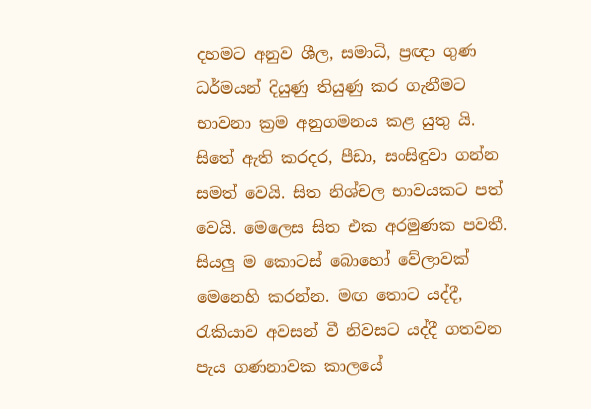දහමට අනුව ශීල, සමාධි, ප්‍රඥා ගුණ ධර්මයන් දියුණු තියුණු කර ගැනීමට භාවනා ක්‍රම අනුගමනය කළ යුතු යි. සිතේ ඇති කරදර, පීඩා, සංසිඳුවා ගන්න සමත් වෙයි. සිත නිශ්චල භාවයකට පත් වෙයි. මෙලෙස සිත එක අරමුණක පවතී. සියලු ම කොටස් බොහෝ වේලාවක් මෙනෙහි කරන්න. මඟ තොට යද්දී, රැකියාව අවසන් වී නිවසට යද්දී ගතවන පැය ගණනාවක කාලයේ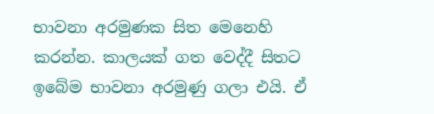භාවනා අරමුණක සිත මෙනෙහි කරන්න. කාලයක් ගත වෙද්දී සිතට ඉබේම භාවනා අරමුණු ගලා එයි. ඒ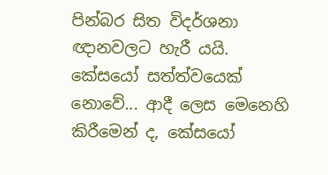පින්බර සිත විදර්ශනා ඥානවලට හැරී යයි. කේසයෝ සත්ත්වයෙක් නොවේ... ආදී ලෙස මෙනෙහි කිරීමෙන් ද, කේසයෝ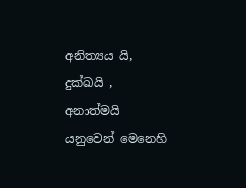අනිත්‍යය යි, දුක්ඛයි , අනාත්මයි යනුවෙන් මෙනෙහි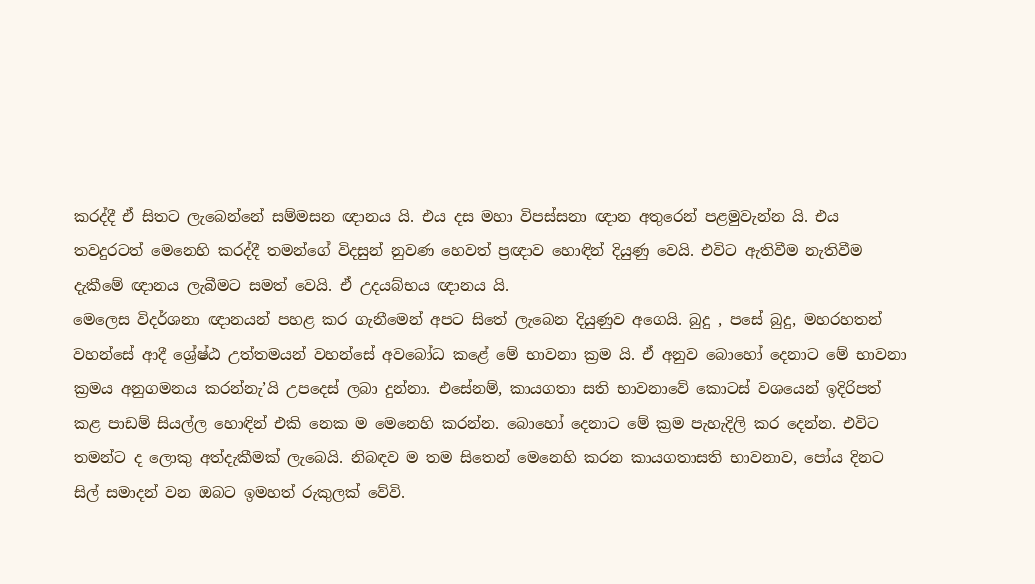කරද්දී ඒ සිතට ලැබෙන්නේ සම්මසන ඥානය යි. එය දස මහා විපස්සනා ඥාන අතුරෙන් පළමුවැන්න යි. එය තවදුරටත් මෙනෙහි කරද්දී තමන්ගේ විදසුන් නුවණ හෙවත් ප්‍රඥාව හොඳින් දියුණු වෙයි. එවිට ඇතිවීම නැතිවීම දැකීමේ ඥානය ලැබීමට සමත් වෙයි. ඒ උදයබ්භය ඥානය යි.
මෙලෙස විදර්ශනා ඥානයන් පහළ කර ගැනීමෙන් අපට සිතේ ලැබෙන දියුණුව අගෙයි. බුදු , පසේ බුදු, මහරහතන් වහන්සේ ආදී ශ්‍රේෂ්ඨ උත්තමයන් වහන්සේ අවබෝධ කළේ මේ භාවනා ක්‍රම යි. ඒ අනුව බොහෝ දෙනාට මේ භාවනා ක්‍රමය අනුගමනය කරන්නැ’යි උපදෙස් ලබා දුන්නා. එසේනම්, කායගතා සති භාවනාවේ කොටස් වශයෙන් ඉදිරිපත් කළ පාඩම් සියල්ල හොඳින් එකි නෙක ම මෙනෙහි කරන්න. බොහෝ දෙනාට මේ ක්‍රම පැහැදිලි කර දෙන්න. එවිට තමන්ට ද ලොකු අත්දැකීමක් ලැබෙයි. නිබඳව ම තම සිතෙන් මෙනෙහි කරන කායගතාසති භාවනාව, පෝය දිනට සිල් සමාදන් වන ඔබට ඉමහත් රුකුලක් වේවි.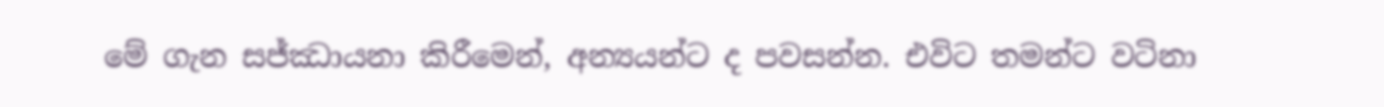මේ ගැන සජ්ඣායනා කිරීමෙන්, අන්‍යයන්ට ද පවසන්න. එවිට තමන්ට වටිනා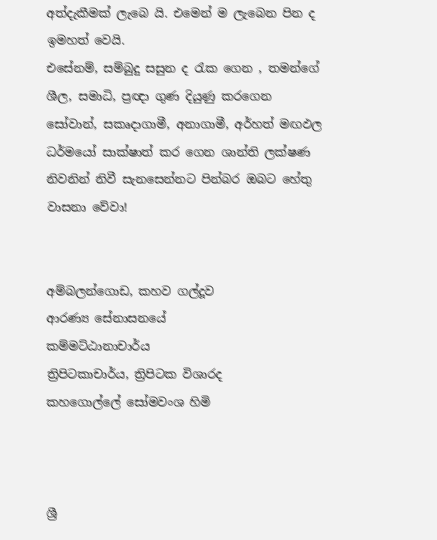අත්දැකීමක් ලැබෙ යි. එමෙන් ම ලැබෙන පින ද ඉමහත් වෙයි.
එසේනම්, සම්බුදු සසුන ද රැක ගෙන , තමන්ගේ ශීල, සමාධි, ප්‍රඥා ගුණ දියුණු කරගෙන සෝවාන්, සකෘදාගාමී, අනාගාමී, අර්හත් මඟඵල ධර්මයෝ සාක්ෂාත් කර ගෙන ශාන්ති ලක්ෂණ නිවනින් නිවී සැනසෙන්නට පින්බර ඔබට හේතු වාසනා වේවා!


අම්බලන්ගොඩ, කහව ගල්දූව
ආරණ්‍ය සේනාසනයේ
කම්මට්ඨානාචාර්ය
ත්‍රිපිටකාචාර්ය, ත්‍රිපිටක විශාරද
කහගොල්ලේ සෝමවංශ හිමි



ශ්‍රී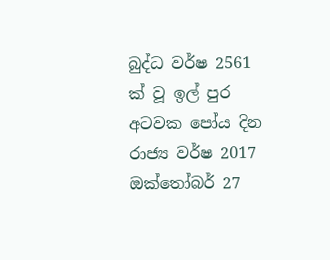බුද්ධ වර්ෂ 2561 ක් වූ ‍ඉල් පුර අටවක පෝය දින රාජ්‍ය වර්ෂ 2017 ඔක්තෝබර් 27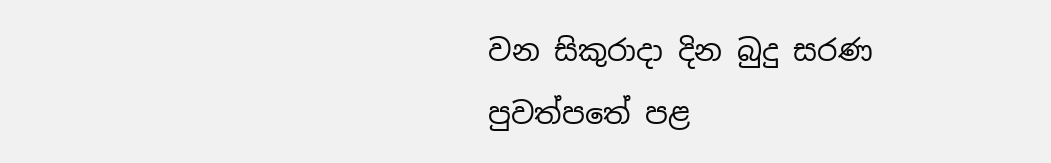වන සිකුරාදා දින බුදු සරණ පුවත්පතේ පළ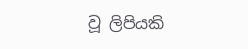වූ ලිපියකි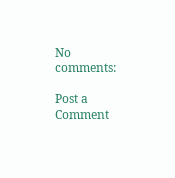No comments:

Post a Comment